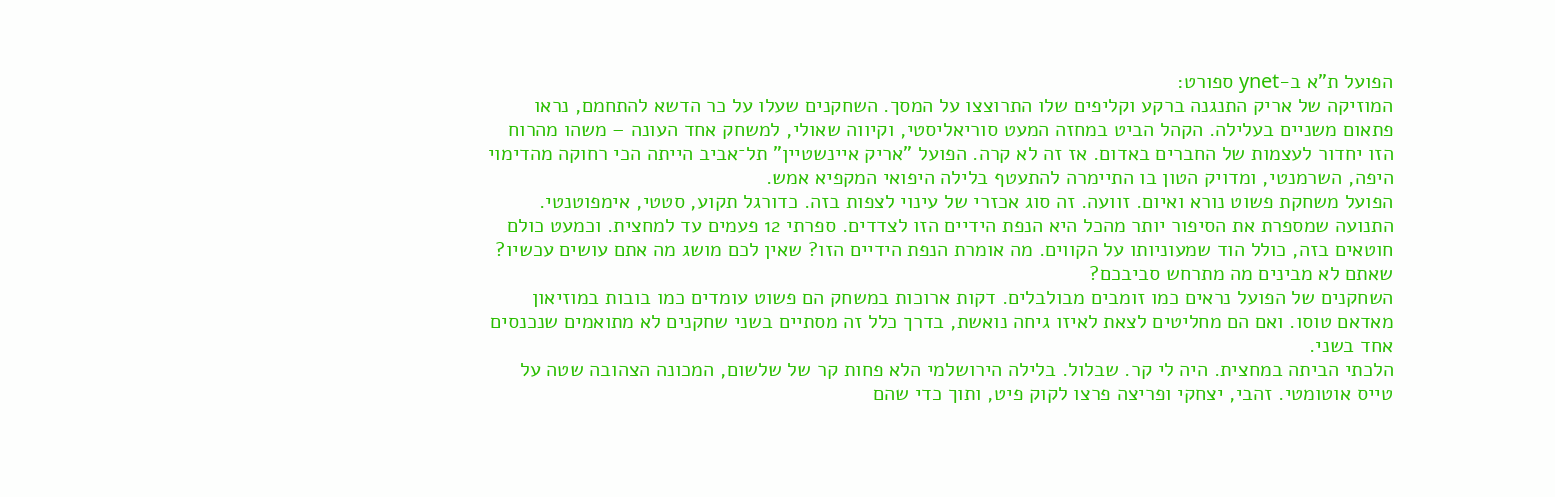הפועל ת"א ב-ynet ספורט:
המוזיקה של אריק התנגנה ברקע וקליפים שלו התרוצצו על המסך. השחקנים שעלו על כר הדשא להתחמם, נראו פתאום משניים בעלילה. הקהל הביט במחזה המעט סוריאליסטי, וקיווה שאולי, למשחק אחד העונה – משהו מהרוח הזו יחדור לעצמות של החברים באדום. אז זה לא קרה. הפועל "אריק איינשטיין" תל־אביב הייתה הכי רחוקה מהדימוי היפה, השרמנטי, ומדויק הטון בו התיימרה להתעטף בלילה היפואי המקפיא אמש.
הפועל משחקת פשוט נורא ואיום. זוועה. זה סוג אכזרי של עינוי לצפות בזה. כדורגל תקוע, סטטי, אימפוטנטי. התנועה שמספרת את הסיפור יותר מהכל היא הנפת הידיים הזו לצדדים. ספרתי 12 פעמים עד למחצית. וכמעט כולם חוטאים בזה, כולל הוד שמעוניותו על הקווים. מה אומרת הנפת הידיים הזו? שאין לכם מושג מה אתם עושים עכשיו? שאתם לא מבינים מה מתרחש סביבכם?
השחקנים של הפועל נראים כמו זומבים מבולבלים. דקות ארוכות במשחק הם פשוט עומדים כמו בובות במוזיאון מאדאם טוסו. ואם הם מחליטים לצאת לאיזו גיחה נואשת, בדרך כלל זה מסתיים בשני שחקנים לא מתואמים שנכנסים אחד בשני.
הלכתי הביתה במחצית. היה לי קר. שבלול. בלילה הירושלמי הלא פחות קר של שלשום, המכונה הצהובה שטה על טייס אוטומטי. זהבי, יצחקי ופריצה פרצו לקוק פיט, ותוך כדי שהם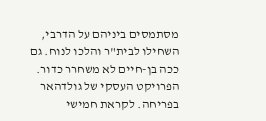מסתמסים ביניהם על הדרבי, השחילו לבית"ר והלכו לנוח. גם ככה בן-חיים לא משחרר כדור.
הפרויקט העסקי של גולדהאר בפריחה. לקראת חמישי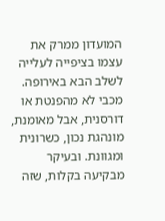המועדון ממרק את עצמו בציפייה לעלייה לשלב הבא באירופה. מכבי לא מהפנטת או דורסנית, אבל מאומנת, מונהגת נכון, כשרונית ומגוונת. ובעיקר מבקיעה בקלות, שזה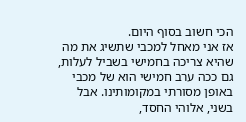הכי חשוב בסוף היום.
אז אני מאחל למכבי שתשיג את מה שהיא צריכה בחמישי בשביל לעלות, גם ככה ערב חמישי הוא של מכבי באופן מסורתי במקומותינו. אבל בשני, אלוהי החסד,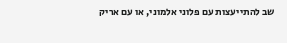שב להתייעצות עם פלוני אלמוני, או עם אריק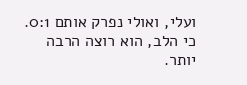ועלי, ואולי נפרק אותם 0:1. כי הלב, הוא רוצה הרבה יותר.